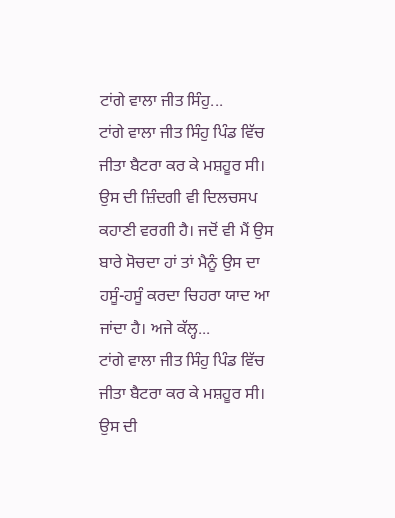ਟਾਂਗੇ ਵਾਲਾ ਜੀਤ ਸਿੰਹੁ...
ਟਾਂਗੇ ਵਾਲਾ ਜੀਤ ਸਿੰਹੁ ਪਿੰਡ ਵਿੱਚ ਜੀਤਾ ਬੈਟਰਾ ਕਰ ਕੇ ਮਸ਼ਹੂਰ ਸੀ। ਉਸ ਦੀ ਜ਼ਿੰਦਗੀ ਵੀ ਦਿਲਚਸਪ ਕਹਾਣੀ ਵਰਗੀ ਹੈ। ਜਦੋਂ ਵੀ ਮੈਂ ਉਸ ਬਾਰੇ ਸੋਚਦਾ ਹਾਂ ਤਾਂ ਮੈਨੂੰ ਉਸ ਦਾ ਹਸੂੰ-ਹਸੂੰ ਕਰਦਾ ਚਿਹਰਾ ਯਾਦ ਆ ਜਾਂਦਾ ਹੈ। ਅਜੇ ਕੱਲ੍ਹ...
ਟਾਂਗੇ ਵਾਲਾ ਜੀਤ ਸਿੰਹੁ ਪਿੰਡ ਵਿੱਚ ਜੀਤਾ ਬੈਟਰਾ ਕਰ ਕੇ ਮਸ਼ਹੂਰ ਸੀ। ਉਸ ਦੀ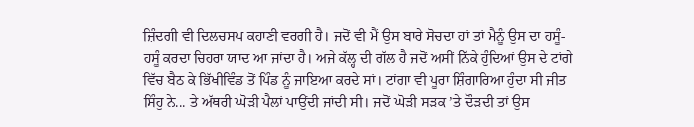ਜ਼ਿੰਦਗੀ ਵੀ ਦਿਲਚਸਪ ਕਹਾਣੀ ਵਰਗੀ ਹੈ। ਜਦੋਂ ਵੀ ਮੈਂ ਉਸ ਬਾਰੇ ਸੋਚਦਾ ਹਾਂ ਤਾਂ ਮੈਨੂੰ ਉਸ ਦਾ ਹਸੂੰ-ਹਸੂੰ ਕਰਦਾ ਚਿਹਰਾ ਯਾਦ ਆ ਜਾਂਦਾ ਹੈ। ਅਜੇ ਕੱਲ੍ਹ ਦੀ ਗੱਲ ਹੈ ਜਦੋਂ ਅਸੀਂ ਨਿੱਕੇ ਹੁੰਦਿਆਂ ਉਸ ਦੇ ਟਾਂਗੇ ਵਿੱਚ ਬੈਠ ਕੇ ਭਿੱਖੀਵਿੰਡ ਤੋਂ ਪਿੰਡ ਨੂੰ ਜਾਇਆ ਕਰਦੇ ਸਾਂ। ਟਾਂਗਾ ਵੀ ਪੂਰਾ ਸ਼ਿੰਗਾਰਿਆ ਹੁੰਦਾ ਸੀ ਜੀਤ ਸਿੰਹੁ ਨੇ... ਤੇ ਅੱਥਰੀ ਘੋੜੀ ਪੈਲਾਂ ਪਾਉਂਦੀ ਜਾਂਦੀ ਸੀ। ਜਦੋਂ ਘੋੜੀ ਸੜਕ ’ਤੇ ਦੌੜਦੀ ਤਾਂ ਉਸ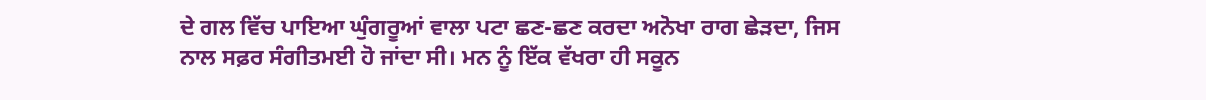ਦੇ ਗਲ ਵਿੱਚ ਪਾਇਆ ਘੁੰਗਰੂਆਂ ਵਾਲਾ ਪਟਾ ਛਣ-ਛਣ ਕਰਦਾ ਅਨੋਖਾ ਰਾਗ ਛੇੜਦਾ, ਜਿਸ ਨਾਲ ਸਫ਼ਰ ਸੰਗੀਤਮਈ ਹੋ ਜਾਂਦਾ ਸੀ। ਮਨ ਨੂੰ ਇੱਕ ਵੱਖਰਾ ਹੀ ਸਕੂਨ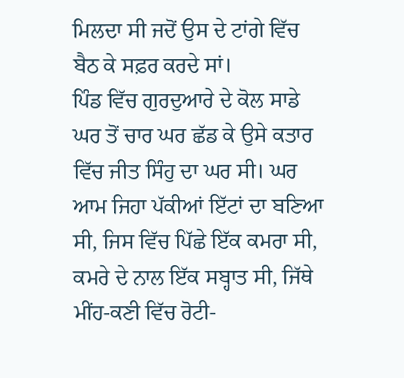ਮਿਲਦਾ ਸੀ ਜਦੋਂ ਉਸ ਦੇ ਟਾਂਗੇ ਵਿੱਚ ਬੈਠ ਕੇ ਸਫ਼ਰ ਕਰਦੇ ਸਾਂ।
ਪਿੰਡ ਵਿੱਚ ਗੁਰਦੁਆਰੇ ਦੇ ਕੋਲ ਸਾਡੇ ਘਰ ਤੋਂ ਚਾਰ ਘਰ ਛੱਡ ਕੇ ਉਸੇ ਕਤਾਰ ਵਿੱਚ ਜੀਤ ਸਿੰਹੁ ਦਾ ਘਰ ਸੀ। ਘਰ ਆਮ ਜਿਹਾ ਪੱਕੀਆਂ ਇੱਟਾਂ ਦਾ ਬਣਿਆ ਸੀ, ਜਿਸ ਵਿੱਚ ਪਿੱਛੇ ਇੱਕ ਕਮਰਾ ਸੀ, ਕਮਰੇ ਦੇ ਨਾਲ ਇੱਕ ਸਬ੍ਹਾਤ ਸੀ, ਜਿੱਥੇ ਮੀਂਹ-ਕਣੀ ਵਿੱਚ ਰੋਟੀ-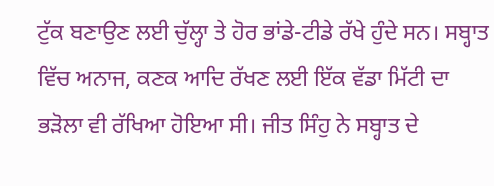ਟੁੱਕ ਬਣਾਉਣ ਲਈ ਚੁੱਲ੍ਹਾ ਤੇ ਹੋਰ ਭਾਂਡੇ-ਟੀਡੇ ਰੱਖੇ ਹੁੰਦੇ ਸਨ। ਸਬ੍ਹਾਤ ਵਿੱਚ ਅਨਾਜ, ਕਣਕ ਆਦਿ ਰੱਖਣ ਲਈ ਇੱਕ ਵੱਡਾ ਮਿੱਟੀ ਦਾ ਭੜੋਲਾ ਵੀ ਰੱਖਿਆ ਹੋਇਆ ਸੀ। ਜੀਤ ਸਿੰਹੁ ਨੇ ਸਬ੍ਹਾਤ ਦੇ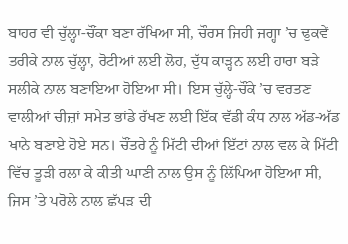ਬਾਹਰ ਵੀ ਚੁੱਲ੍ਹਾ-ਚੌਂਕਾ ਬਣਾ ਰੱਖਿਆ ਸੀ, ਚੌਰਸ ਜਿਹੀ ਜਗ੍ਹਾ ’ਚ ਢੁਕਵੇਂ ਤਰੀਕੇ ਨਾਲ ਚੁੱਲ੍ਹਾ, ਰੋਟੀਆਂ ਲਈ ਲੋਹ, ਦੁੱਧ ਕਾੜ੍ਹਨ ਲਈ ਹਾਰਾ ਬੜੇ ਸਲੀਕੇ ਨਾਲ ਬਣਾਇਆ ਹੋਇਆ ਸੀ। ਇਸ ਚੁੱਲ੍ਹੇ-ਚੌਂਕੇ ’ਚ ਵਰਤਣ ਵਾਲੀਆਂ ਚੀਜ਼ਾਂ ਸਮੇਤ ਭਾਂਡੇ ਰੱਖਣ ਲਈ ਇੱਕ ਵੱਡੀ ਕੰਧ ਨਾਲ ਅੱਡ-ਅੱਡ ਖਾਨੇ ਬਣਾਏ ਹੋਏ ਸਨ। ਚੌਂਤਰੇ ਨੂੰ ਮਿੱਟੀ ਦੀਆਂ ਇੱਟਾਂ ਨਾਲ ਵਲ ਕੇ ਮਿੱਟੀ ਵਿੱਚ ਤੂੜੀ ਰਲਾ ਕੇ ਕੀਤੀ ਘਾਣੀ ਨਾਲ ਉਸ ਨੂੰ ਲਿੱਪਿਆ ਹੋਇਆ ਸੀ, ਜਿਸ ’ਤੇ ਪਰੋਲੇ ਨਾਲ ਛੱਪੜ ਦੀ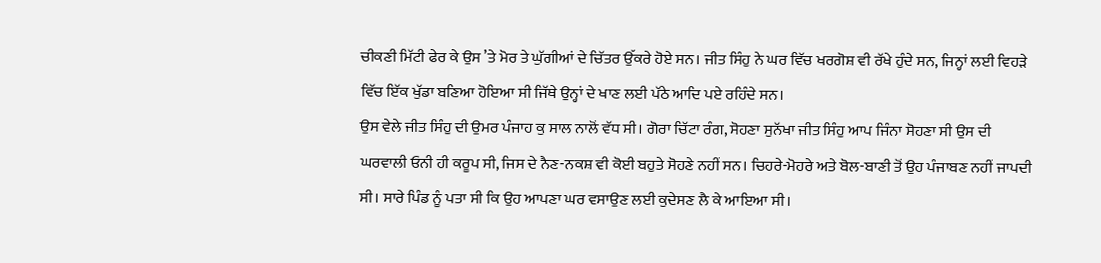ਚੀਕਣੀ ਮਿੱਟੀ ਫੇਰ ਕੇ ਉਸ ’ਤੇ ਮੋਰ ਤੇ ਘੁੱਗੀਆਂ ਦੇ ਚਿੱਤਰ ਉੱਕਰੇ ਹੋਏ ਸਨ। ਜੀਤ ਸਿੰਹੁ ਨੇ ਘਰ ਵਿੱਚ ਖਰਗੋਸ਼ ਵੀ ਰੱਖੇ ਹੁੰਦੇ ਸਨ, ਜਿਨ੍ਹਾਂ ਲਈ ਵਿਹੜੇ ਵਿੱਚ ਇੱਕ ਖੁੱਡਾ ਬਣਿਆ ਹੋਇਆ ਸੀ ਜਿੱਥੇ ਉਨ੍ਹਾਂ ਦੇ ਖਾਣ ਲਈ ਪੱਠੇ ਆਦਿ ਪਏ ਰਹਿੰਦੇ ਸਨ।
ਉਸ ਵੇਲੇ ਜੀਤ ਸਿੰਹੁ ਦੀ ਉਮਰ ਪੰਜਾਹ ਕੁ ਸਾਲ ਨਾਲੋਂ ਵੱਧ ਸੀ। ਗੋਰਾ ਚਿੱਟਾ ਰੰਗ, ਸੋਹਣਾ ਸੁਨੱਖਾ ਜੀਤ ਸਿੰਹੁ ਆਪ ਜਿੰਨਾ ਸੋਹਣਾ ਸੀ ਉਸ ਦੀ ਘਰਵਾਲੀ ਓਨੀ ਹੀ ਕਰੂਪ ਸੀ, ਜਿਸ ਦੇ ਨੈਣ-ਨਕਸ਼ ਵੀ ਕੋਈ ਬਹੁਤੇ ਸੋਹਣੇ ਨਹੀਂ ਸਨ। ਚਿਹਰੇ-ਮੋਹਰੇ ਅਤੇ ਬੋਲ-ਬਾਣੀ ਤੋਂ ਉਹ ਪੰਜਾਬਣ ਨਹੀਂ ਜਾਪਦੀ ਸੀ। ਸਾਰੇ ਪਿੰਡ ਨੂੰ ਪਤਾ ਸੀ ਕਿ ਉਹ ਆਪਣਾ ਘਰ ਵਸਾਉਣ ਲਈ ਕੁਦੇਸਣ ਲੈ ਕੇ ਆਇਆ ਸੀ।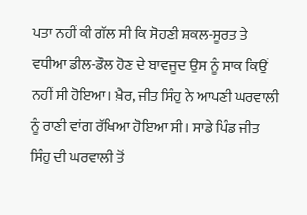ਪਤਾ ਨਹੀਂ ਕੀ ਗੱਲ ਸੀ ਕਿ ਸੋਹਣੀ ਸ਼ਕਲ-ਸੂਰਤ ਤੇ ਵਧੀਆ ਡੀਲ-ਡੌਲ ਹੋਣ ਦੇ ਬਾਵਜੂਦ ਉਸ ਨੂੰ ਸਾਕ ਕਿਉਂ ਨਹੀਂ ਸੀ ਹੋਇਆ। ਖ਼ੈਰ, ਜੀਤ ਸਿੰਹੁ ਨੇ ਆਪਣੀ ਘਰਵਾਲੀ ਨੂੰ ਰਾਣੀ ਵਾਂਗ ਰੱਖਿਆ ਹੋਇਆ ਸੀ। ਸਾਡੇ ਪਿੰਡ ਜੀਤ ਸਿੰਹੁ ਦੀ ਘਰਵਾਲੀ ਤੋਂ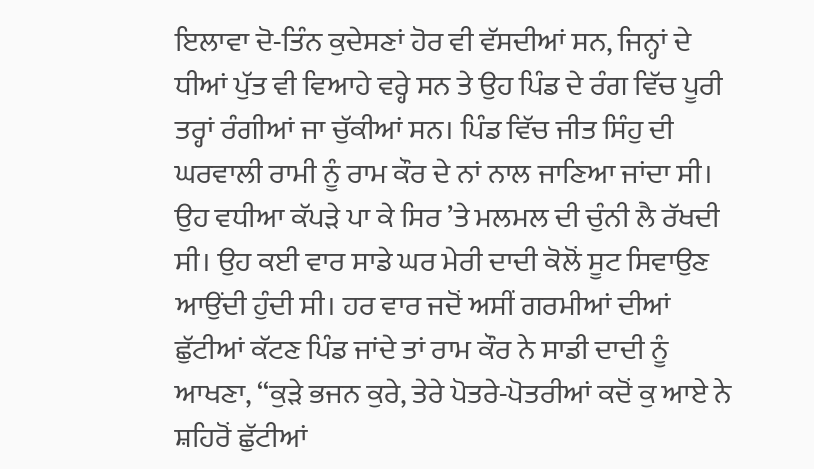ਇਲਾਵਾ ਦੋ-ਤਿੰਨ ਕੁਦੇਸਣਾਂ ਹੋਰ ਵੀ ਵੱਸਦੀਆਂ ਸਨ, ਜਿਨ੍ਹਾਂ ਦੇ ਧੀਆਂ ਪੁੱਤ ਵੀ ਵਿਆਹੇ ਵਰ੍ਹੇ ਸਨ ਤੇ ਉਹ ਪਿੰਡ ਦੇ ਰੰਗ ਵਿੱਚ ਪੂਰੀ ਤਰ੍ਹਾਂ ਰੰਗੀਆਂ ਜਾ ਚੁੱਕੀਆਂ ਸਨ। ਪਿੰਡ ਵਿੱਚ ਜੀਤ ਸਿੰਹੁ ਦੀ ਘਰਵਾਲੀ ਰਾਮੀ ਨੂੰ ਰਾਮ ਕੌਰ ਦੇ ਨਾਂ ਨਾਲ ਜਾਣਿਆ ਜਾਂਦਾ ਸੀ। ਉਹ ਵਧੀਆ ਕੱਪੜੇ ਪਾ ਕੇ ਸਿਰ ’ਤੇ ਮਲਮਲ ਦੀ ਚੁੰਨੀ ਲੈ ਰੱਖਦੀ ਸੀ। ਉਹ ਕਈ ਵਾਰ ਸਾਡੇ ਘਰ ਮੇਰੀ ਦਾਦੀ ਕੋਲੋਂ ਸੂਟ ਸਿਵਾਉਣ ਆਉਂਦੀ ਹੁੰਦੀ ਸੀ। ਹਰ ਵਾਰ ਜਦੋਂ ਅਸੀਂ ਗਰਮੀਆਂ ਦੀਆਂ ਛੁੱਟੀਆਂ ਕੱਟਣ ਪਿੰਡ ਜਾਂਦੇ ਤਾਂ ਰਾਮ ਕੌਰ ਨੇ ਸਾਡੀ ਦਾਦੀ ਨੂੰ ਆਖਣਾ, ‘‘ਕੁੜੇ ਭਜਨ ਕੁਰੇ, ਤੇਰੇ ਪੋਤਰੇ-ਪੋਤਰੀਆਂ ਕਦੋਂ ਕੁ ਆਏ ਨੇ ਸ਼ਹਿਰੋਂ ਛੁੱਟੀਆਂ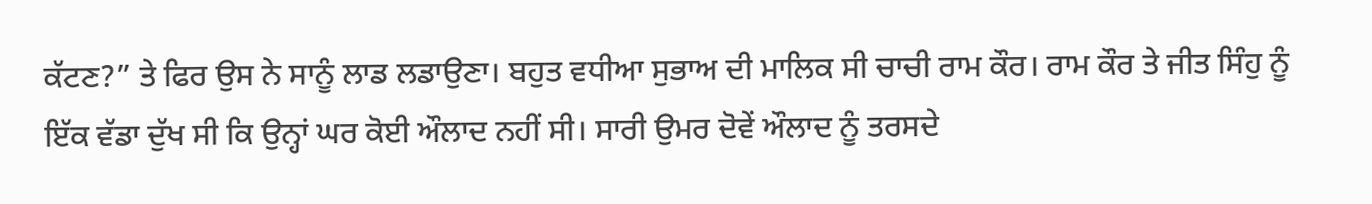ਕੱਟਣ?” ਤੇ ਫਿਰ ਉਸ ਨੇ ਸਾਨੂੰ ਲਾਡ ਲਡਾਉਣਾ। ਬਹੁਤ ਵਧੀਆ ਸੁਭਾਅ ਦੀ ਮਾਲਿਕ ਸੀ ਚਾਚੀ ਰਾਮ ਕੌਰ। ਰਾਮ ਕੌਰ ਤੇ ਜੀਤ ਸਿੰਹੁ ਨੂੰ ਇੱਕ ਵੱਡਾ ਦੁੱਖ ਸੀ ਕਿ ਉਨ੍ਹਾਂ ਘਰ ਕੋਈ ਔਲਾਦ ਨਹੀਂ ਸੀ। ਸਾਰੀ ਉਮਰ ਦੋਵੇਂ ਔਲਾਦ ਨੂੰ ਤਰਸਦੇ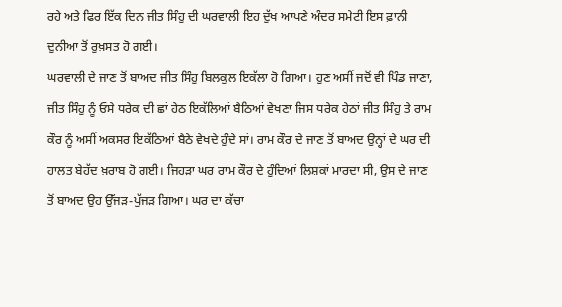ਰਹੇ ਅਤੇ ਫਿਰ ਇੱਕ ਦਿਨ ਜੀਤ ਸਿੰਹੁ ਦੀ ਘਰਵਾਲੀ ਇਹ ਦੁੱਖ ਆਪਣੇ ਅੰਦਰ ਸਮੇਟੀ ਇਸ ਫ਼ਾਨੀ ਦੁਨੀਆ ਤੋਂ ਰੁਖ਼ਸਤ ਹੋ ਗਈ।
ਘਰਵਾਲੀ ਦੇ ਜਾਣ ਤੋਂ ਬਾਅਦ ਜੀਤ ਸਿੰਹੁ ਬਿਲਕੁਲ ਇਕੱਲਾ ਹੋ ਗਿਆ। ਹੁਣ ਅਸੀਂ ਜਦੋਂ ਵੀ ਪਿੰਡ ਜਾਣਾ, ਜੀਤ ਸਿੰਹੁ ਨੂੰ ਓਸੇ ਧਰੇਕ ਦੀ ਛਾਂ ਹੇਠ ਇਕੱਲਿਆਂ ਬੈਠਿਆਂ ਵੇਖਣਾ ਜਿਸ ਧਰੇਕ ਹੇਠਾਂ ਜੀਤ ਸਿੰਹੁ ਤੇ ਰਾਮ ਕੌਰ ਨੂੰ ਅਸੀਂ ਅਕਸਰ ਇਕੱਠਿਆਂ ਬੈਠੇ ਵੇਖਦੇ ਹੁੰਦੇ ਸਾਂ। ਰਾਮ ਕੌਰ ਦੇ ਜਾਣ ਤੋਂ ਬਾਅਦ ਉਨ੍ਹਾਂ ਦੇ ਘਰ ਦੀ ਹਾਲਤ ਬੇਹੱਦ ਖ਼ਰਾਬ ਹੋ ਗਈ। ਜਿਹੜਾ ਘਰ ਰਾਮ ਕੌਰ ਦੇ ਹੁੰਦਿਆਂ ਲਿਸ਼ਕਾਂ ਮਾਰਦਾ ਸੀ, ਉਸ ਦੇ ਜਾਣ ਤੋਂ ਬਾਅਦ ਉਹ ਉੱਜੜ-ਪੁੱਜੜ ਗਿਆ। ਘਰ ਦਾ ਕੱਚਾ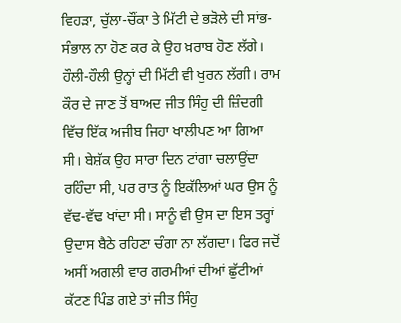ਵਿਹੜਾ, ਚੁੱਲਾ-ਚੌਂਕਾ ਤੇ ਮਿੱਟੀ ਦੇ ਭੜੋਲੇ ਦੀ ਸਾਂਭ-ਸੰਭਾਲ ਨਾ ਹੋਣ ਕਰ ਕੇ ਉਹ ਖ਼ਰਾਬ ਹੋਣ ਲੱਗੇ। ਹੌਲੀ-ਹੌਲੀ ਉਨ੍ਹਾਂ ਦੀ ਮਿੱਟੀ ਵੀ ਖੁਰਨ ਲੱਗੀ। ਰਾਮ ਕੌਰ ਦੇ ਜਾਣ ਤੋਂ ਬਾਅਦ ਜੀਤ ਸਿੰਹੁ ਦੀ ਜ਼ਿੰਦਗੀ ਵਿੱਚ ਇੱਕ ਅਜੀਬ ਜਿਹਾ ਖਾਲੀਪਣ ਆ ਗਿਆ ਸੀ। ਬੇਸ਼ੱਕ ਉਹ ਸਾਰਾ ਦਿਨ ਟਾਂਗਾ ਚਲਾਉਂਦਾ ਰਹਿੰਦਾ ਸੀ, ਪਰ ਰਾਤ ਨੂੰ ਇਕੱਲਿਆਂ ਘਰ ਉਸ ਨੂੰ ਵੱਢ-ਵੱਢ ਖਾਂਦਾ ਸੀ। ਸਾਨੂੰ ਵੀ ਉਸ ਦਾ ਇਸ ਤਰ੍ਹਾਂ ਉਦਾਸ ਬੈਠੇ ਰਹਿਣਾ ਚੰਗਾ ਨਾ ਲੱਗਦਾ। ਫਿਰ ਜਦੋਂ ਅਸੀਂ ਅਗਲੀ ਵਾਰ ਗਰਮੀਆਂ ਦੀਆਂ ਛੁੱਟੀਆਂ ਕੱਟਣ ਪਿੰਡ ਗਏ ਤਾਂ ਜੀਤ ਸਿੰਹੁ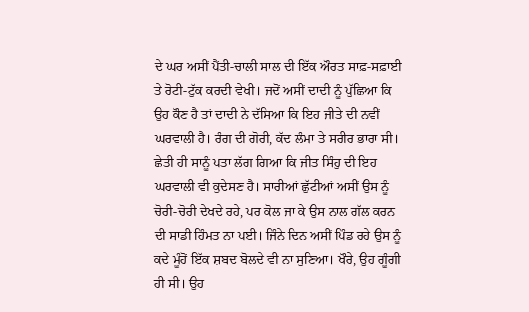ਦੇ ਘਰ ਅਸੀਂ ਪੈਂਤੀ-ਚਾਲੀ ਸਾਲ ਦੀ ਇੱਕ ਔਰਤ ਸਾਫ਼-ਸਫ਼ਾਈ ਤੇ ਰੋਟੀ-ਟੁੱਕ ਕਰਦੀ ਵੇਖੀ। ਜਦੋਂ ਅਸੀਂ ਦਾਦੀ ਨੂੰ ਪੁੱਛਿਆ ਕਿ ਉਹ ਕੌਣ ਹੈ ਤਾਂ ਦਾਦੀ ਨੇ ਦੱਸਿਆ ਕਿ ਇਹ ਜੀਤੇ ਦੀ ਨਵੀਂ ਘਰਵਾਲੀ ਹੈ। ਰੰਗ ਦੀ ਗੋਰੀ, ਕੱਦ ਲੰਮਾ ਤੇ ਸਰੀਰ ਭਾਰਾ ਸੀ। ਛੇਤੀ ਹੀ ਸਾਨੂੰ ਪਤਾ ਲੱਗ ਗਿਆ ਕਿ ਜੀਤ ਸਿੰਹੁ ਦੀ ਇਹ ਘਰਵਾਲੀ ਵੀ ਕੁਦੇਸਣ ਹੈ। ਸਾਰੀਆਂ ਛੁੱਟੀਆਂ ਅਸੀਂ ਉਸ ਨੂੰ ਚੋਰੀ-ਚੋਰੀ ਦੇਖਦੇ ਰਹੇ, ਪਰ ਕੋਲ ਜਾ ਕੇ ਉਸ ਨਾਲ ਗੱਲ ਕਰਨ ਦੀ ਸਾਡੀ ਹਿੰਮਤ ਨਾ ਪਈ। ਜਿੰਨੇ ਦਿਨ ਅਸੀਂ ਪਿੰਡ ਰਹੇ ਉਸ ਨੂੰ ਕਦੇ ਮੂੰਹੋਂ ਇੱਕ ਸ਼ਬਦ ਬੋਲਦੇ ਵੀ ਨਾ ਸੁਣਿਆ। ਖੌਰੇ, ਉਹ ਗੂੰਗੀ ਹੀ ਸੀ। ਉਹ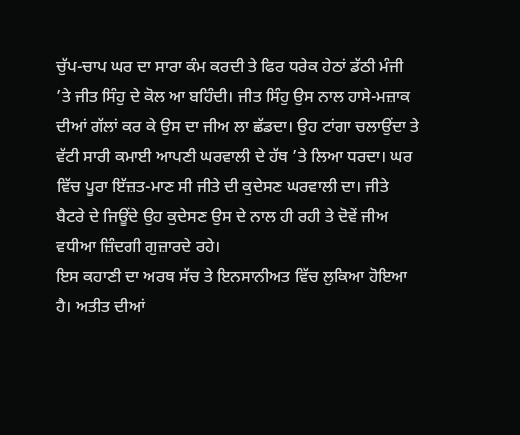ਚੁੱਪ-ਚਾਪ ਘਰ ਦਾ ਸਾਰਾ ਕੰਮ ਕਰਦੀ ਤੇ ਫਿਰ ਧਰੇਕ ਹੇਠਾਂ ਡੱਠੀ ਮੰਜੀ ’ਤੇ ਜੀਤ ਸਿੰਹੁ ਦੇ ਕੋਲ ਆ ਬਹਿੰਦੀ। ਜੀਤ ਸਿੰਹੁ ਉਸ ਨਾਲ ਹਾਸੇ-ਮਜ਼ਾਕ ਦੀਆਂ ਗੱਲਾਂ ਕਰ ਕੇ ਉਸ ਦਾ ਜੀਅ ਲਾ ਛੱਡਦਾ। ਉਹ ਟਾਂਗਾ ਚਲਾਉਂਦਾ ਤੇ ਵੱਟੀ ਸਾਰੀ ਕਮਾਈ ਆਪਣੀ ਘਰਵਾਲੀ ਦੇ ਹੱਥ ’ਤੇ ਲਿਆ ਧਰਦਾ। ਘਰ ਵਿੱਚ ਪੂਰਾ ਇੱਜ਼ਤ-ਮਾਣ ਸੀ ਜੀਤੇ ਦੀ ਕੁਦੇਸਣ ਘਰਵਾਲੀ ਦਾ। ਜੀਤੇ ਬੈਟਰੇ ਦੇ ਜਿਊਂਦੇ ਉਹ ਕੁਦੇਸਣ ਉਸ ਦੇ ਨਾਲ ਹੀ ਰਹੀ ਤੇ ਦੋਵੇਂ ਜੀਅ ਵਧੀਆ ਜ਼ਿੰਦਗੀ ਗੁਜ਼ਾਰਦੇ ਰਹੇ।
ਇਸ ਕਹਾਣੀ ਦਾ ਅਰਥ ਸੱਚ ਤੇ ਇਨਸਾਨੀਅਤ ਵਿੱਚ ਲੁਕਿਆ ਹੋਇਆ ਹੈ। ਅਤੀਤ ਦੀਆਂ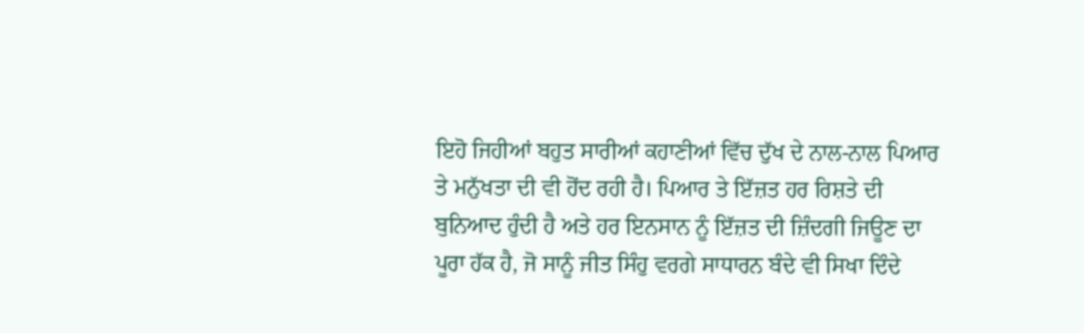ਇਹੋ ਜਿਹੀਆਂ ਬਹੁਤ ਸਾਰੀਆਂ ਕਹਾਣੀਆਂ ਵਿੱਚ ਦੁੱਖ ਦੇ ਨਾਲ-ਨਾਲ ਪਿਆਰ ਤੇ ਮਨੁੱਖਤਾ ਦੀ ਵੀ ਹੋਂਦ ਰਹੀ ਹੈ। ਪਿਆਰ ਤੇ ਇੱਜ਼ਤ ਹਰ ਰਿਸ਼ਤੇ ਦੀ ਬੁਨਿਆਦ ਹੁੰਦੀ ਹੈ ਅਤੇ ਹਰ ਇਨਸਾਨ ਨੂੰ ਇੱਜ਼ਤ ਦੀ ਜ਼ਿੰਦਗੀ ਜਿਊਣ ਦਾ ਪੂਰਾ ਹੱਕ ਹੈ, ਜੋ ਸਾਨੂੰ ਜੀਤ ਸਿੰਹੁ ਵਰਗੇ ਸਾਧਾਰਨ ਬੰਦੇ ਵੀ ਸਿਖਾ ਦਿੰਦੇ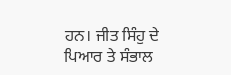ਹਨ। ਜੀਤ ਸਿੰਹੁ ਦੇ ਪਿਆਰ ਤੇ ਸੰਭਾਲ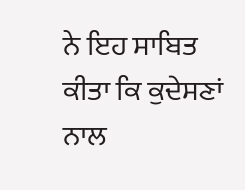ਨੇ ਇਹ ਸਾਬਿਤ ਕੀਤਾ ਕਿ ਕੁਦੇਸਣਾਂ ਨਾਲ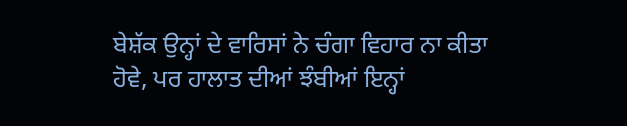ਬੇਸ਼ੱਕ ਉਨ੍ਹਾਂ ਦੇ ਵਾਰਿਸਾਂ ਨੇ ਚੰਗਾ ਵਿਹਾਰ ਨਾ ਕੀਤਾ ਹੋਵੇ, ਪਰ ਹਾਲਾਤ ਦੀਆਂ ਝੰਬੀਆਂ ਇਨ੍ਹਾਂ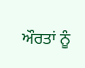ਔਰਤਾਂ ਨੂੰ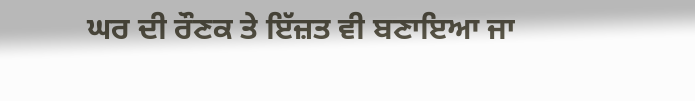ਘਰ ਦੀ ਰੌਣਕ ਤੇ ਇੱਜ਼ਤ ਵੀ ਬਣਾਇਆ ਜਾ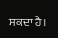ਸਕਦਾ ਹੈ।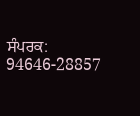ਸੰਪਰਕ: 94646-28857